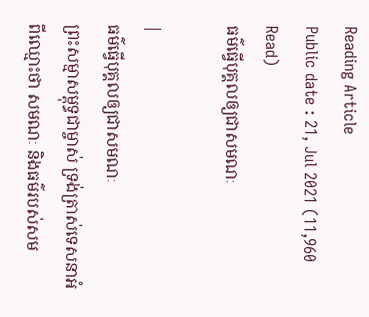Reading Article
Public date : 21, Jul 2021 (11,960 Read)
ធម៌ធ្វើបុគ្គលឲ្យជាសមណៈ

|
ធម៌ធ្វើបុគ្គលឲ្យជាសមណៈ
ព្រះសម្មាសម្ពុទ្ធជាម្ចាស់ ទ្រង់ត្រាស់ទេសនាអំពីឈ្មោះថា សមណៈ និងធម៌របស់សម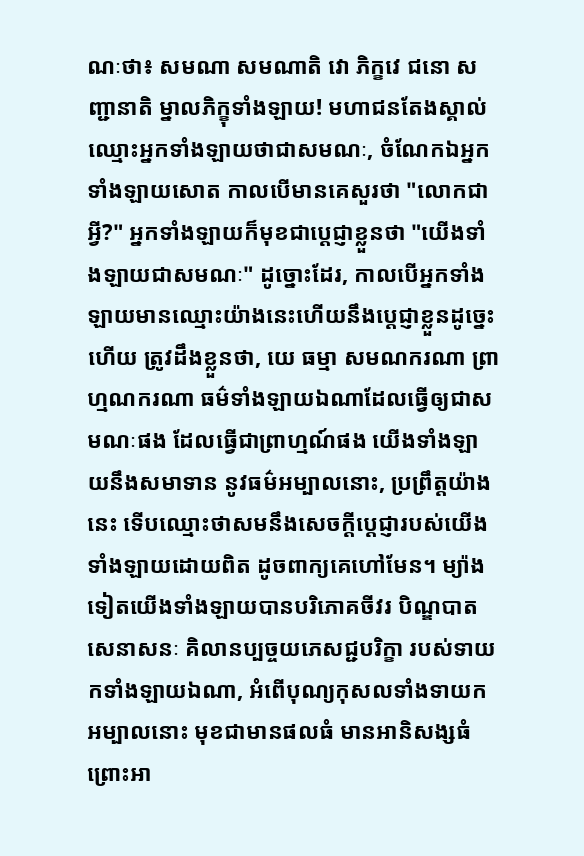ណៈថា៖ សមណា សមណាតិ វោ ភិក្ខវេ ជនោ សញ្ជានាតិ ម្នាលភិក្ខុទាំងឡាយ! មហាជនតែងស្គាល់ឈ្មោះអ្នកទាំងឡាយថាជាសមណៈ, ចំណែកឯអ្នកទាំងឡាយសោត កាលបើមានគេសួរថា "លោកជាអ្វី?" អ្នកទាំងឡាយក៏មុខជាប្ដេជ្ញាខ្លួនថា "យើងទាំងឡាយជាសមណៈ" ដូច្នោះដែរ, កាលបើអ្នកទាំងឡាយមានឈ្មោះយ៉ាងនេះហើយនឹងប្ដេជ្ញាខ្លួនដូច្នេះហើយ ត្រូវដឹងខ្លួនថា, យេ ធម្មា សមណករណា ព្រាហ្មណករណា ធម៌ទាំងឡាយឯណាដែលធ្វើឲ្យជាសមណៈផង ដែលធ្វើជាព្រាហ្មណ៍ផង យើងទាំងឡាយនឹងសមាទាន នូវធម៌អម្បាលនោះ, ប្រព្រឹត្តយ៉ាងនេះ ទើបឈ្មោះថាសមនឹងសេចក្ដីប្ដេជ្ញារបស់យើងទាំងឡាយដោយពិត ដូចពាក្យគេហៅមែន។ ម្យ៉ាងទៀតយើងទាំងឡាយបានបរិភោគចីវរ បិណ្ឌបាត សេនាសនៈ គិលានប្បច្ចយភេសជ្ជបរិក្ខា របស់ទាយកទាំងឡាយឯណា, អំពើបុណ្យកុសលទាំងទាយកអម្បាលនោះ មុខជាមានផលធំ មានអានិសង្សធំ ព្រោះអា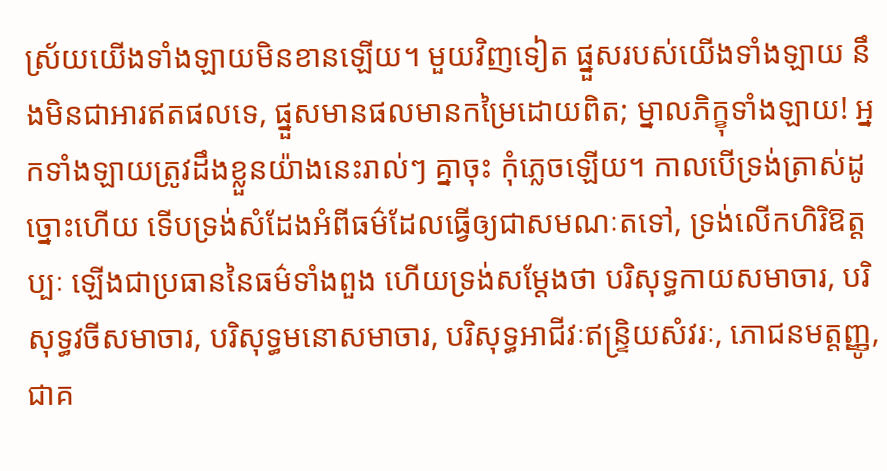ស្រ័យយើងទាំងឡាយមិនខានឡើយ។ មួយវិញទៀត ផ្នួសរបស់យើងទាំងឡាយ នឹងមិនជាអារឥតផលទេ, ផ្នួសមានផលមានកម្រៃដោយពិត; ម្នាលភិក្ខុទាំងឡាយ! អ្នកទាំងឡាយត្រូវដឹងខ្លួនយ៉ាងនេះរាល់ៗ គ្នាចុះ កុំភ្លេចឡើយ។ កាលបើទ្រង់ត្រាស់ដូច្នោះហើយ ទើបទ្រង់សំដែងអំពីធម៌ដែលធ្វើឲ្យជាសមណៈតទៅ, ទ្រង់លើកហិរិឱត្តប្បៈ ឡើងជាប្រធាននៃធម៌ទាំងពួង ហើយទ្រង់សម្ដែងថា បរិសុទ្ធកាយសមាចារ, បរិសុទ្ធវចីសមាចារ, បរិសុទ្ធមនោសមាចារ, បរិសុទ្ធអាជីវៈឥន្ទ្រិយសំវរៈ, ភោជនមត្តញ្ញូ, ជាគ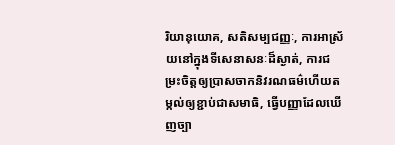រិយានុយោគ, សតិសម្បជញ្ញៈ, ការអាស្រ័យនៅក្នុងទីសេនាសនៈដ៏ស្ងាត់, ការជម្រះចិត្តឲ្យប្រាសចាកនិវរណធម៌ហើយតម្កល់ឲ្យខ្ជាប់ជាសមាធិ, ធ្វើបញ្ញាដែលឃើញច្បា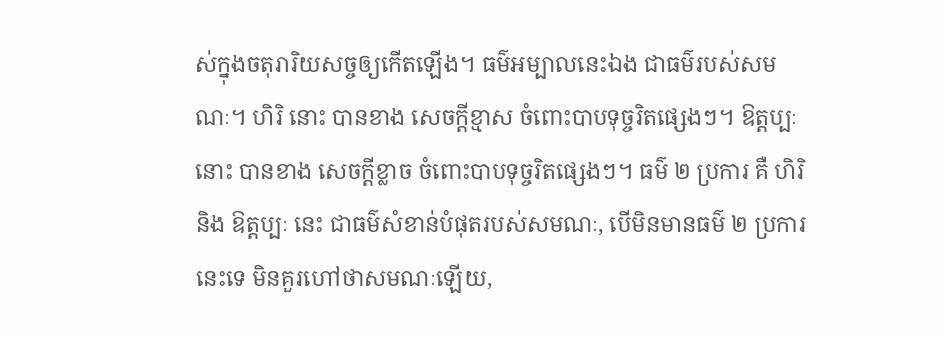ស់ក្នុងចតុរារិយសច្ចឲ្យកើតឡើង។ ធម៌អម្បាលនេះឯង ជាធម៌របស់សមណៈ។ ហិរិ នោះ បានខាង សេចក្ដីខ្មាស ចំពោះបាបទុច្ចរិតផ្សេងៗ។ ឱត្តប្បៈ នោះ បានខាង សេចក្ដីខ្លាច ចំពោះបាបទុច្ចរិតផ្សេងៗ។ ធម៌ ២ ប្រការ គឺ ហិរិ និង ឱត្តប្បៈ នេះ ជាធម៌សំខាន់បំផុតរបស់សមណៈ, បើមិនមានធម៌ ២ ប្រការនេះទេ មិនគួរហៅថាសមណៈឡើយ,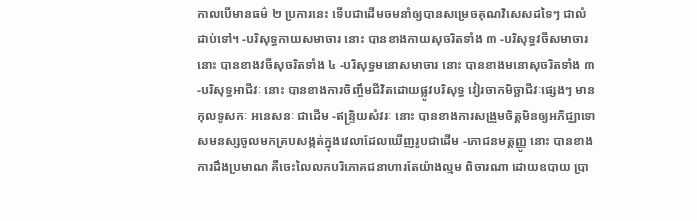កាលបើមានធម៌ ២ ប្រការនេះ ទើបជាដើមចមនាំឲ្យបានសម្រេចគុណវិសេសដទៃៗ ជាលំដាប់ទៅ។ -បរិសុទ្ធកាយសមាចារ នោះ បានខាងកាយសុចរិតទាំង ៣ -បរិសុទ្ធវចីសមាចារ នោះ បានខាងវចីសុចរិតទាំង ៤ -បរិសុទ្ធមនោសមាចារ នោះ បានខាងមនោសុចរិតទាំង ៣ -បរិសុទ្ធអាជីវៈ នោះ បានខាងការចិញ្ចឹមជីវិតដោយផ្លូវបរិសុទ្ធ វៀរចាកមិច្ឆាជីវៈផ្សេងៗ មានកុលទូសកៈ អនេសនៈ ជាដើម -ឥន្ទ្រិយសំវរៈ នោះ បានខាងការសង្រួមចិត្តមិនឲ្យអភិជ្ឈាទោសមនស្សចូលមកគ្របសង្កត់ក្នុងវេលាដែលឃើញរូបជាដើម -ភោជនមត្តញ្ញូ នោះ បានខាងការដឹងប្រមាណ គឺចេះលៃលកបរិភោគជនាហារតែយ៉ាងល្មម ពិចារណា ដោយឧបាយ ប្រា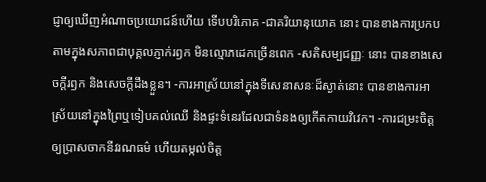ជ្ញាឲ្យឃើញអំណាចប្រយោជន៍ហើយ ទើបបរិភោគ -ជាគរិយានុយោគ នោះ បានខាងការប្រកបតាមក្នុងសភាពជាបុគ្គលភ្ញាក់រឭក មិនល្មោភដេកច្រើនពេក -សតិសម្បជញ្ញៈ នោះ បានខាងសេចក្ដីរឭក និងសេចក្ដីដឹងខ្លួន។ -ការអាស្រ័យនៅក្នុងទីសេនាសនៈដ៏ស្ងាត់នោះ បានខាងការអាស្រ័យនៅក្នុងព្រៃឬទៀបគល់ឈើ និងផ្ទះទំនេរដែលជាទំនងឲ្យកើតកាយវិវេក។ -ការជម្រះចិត្តឲ្យប្រាសចាកនីវរណធម៌ ហើយតម្កល់ចិត្ត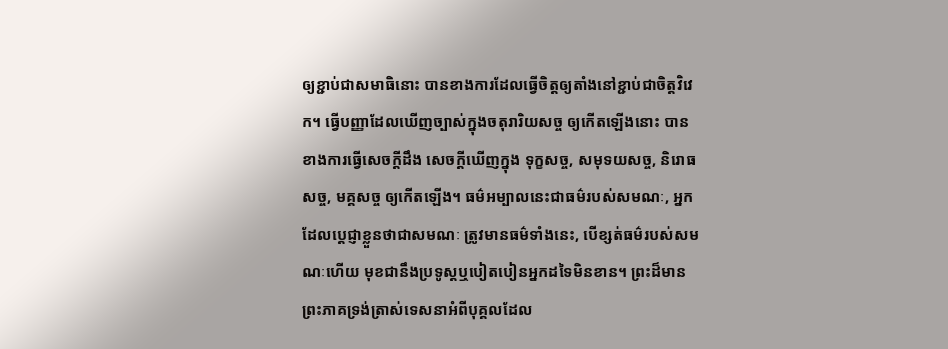ឲ្យខ្ជាប់ជាសមាធិនោះ បានខាងការដែលធ្វើចិត្តឲ្យតាំងនៅខ្ជាប់ជាចិត្តវិវេក។ ធ្វើបញ្ញាដែលឃើញច្បាស់ក្នុងចតុរារិយសច្ច ឲ្យកើតឡើងនោះ បានខាងការធ្វើសេចក្ដីដឹង សេចក្ដីឃើញក្នុង ទុក្ខសច្ច, សមុទយសច្ច, និរោធសច្ច, មគ្គសច្ច ឲ្យកើតឡើង។ ធម៌អម្បាលនេះជាធម៌របស់សមណៈ, អ្នកដែលប្ដេជ្ញាខ្លួនថាជាសមណៈ ត្រូវមានធម៌ទាំងនេះ, បើខ្សត់ធម៌របស់សមណៈហើយ មុខជានឹងប្រទូស្ដឬបៀតបៀនអ្នកដទៃមិនខាន។ ព្រះដ៏មានព្រះភាគទ្រង់ត្រាស់ទេសនាអំពីបុគ្គលដែល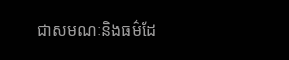ជាសមណៈនិងធម៌ដែ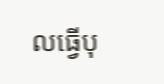លធ្វើបុ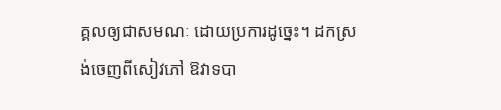គ្គលឲ្យជាសមណៈ ដោយប្រការដូច្នេះ។ ដកស្រង់ចេញពីសៀវភៅ ឱវាទបា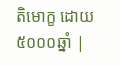តិមោក្ខ ដោយ៥០០០ឆ្នាំ |